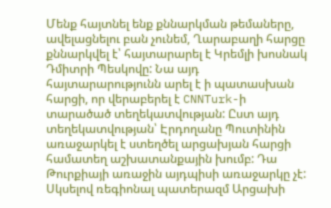Մենք հայտնել ենք քննարկման թեմաները, ավելացնելու բան չունեմ, Ղարաբաղի հարցը քննարկվել է՝ հայտարարել է Կրեմլի խոսնակ Դմիտրի Պեսկովը: Նա այդ հայտարարությունն արել է ի պատասխան հարցի, որ վերաբերել է CNNTurk-ի տարածած տեղեկատվության: Ըստ այդ տեղեկատվության՝ Էրդողանը Պուտինին առաջարկել է ստեղծել արցախյան հարցի համատեղ աշխատանքային խումբ: Դա Թուրքիայի առաջին այդպիսի առաջարկը չէ:
Սկսելով ռեգիոնալ պատերազմ Արցախի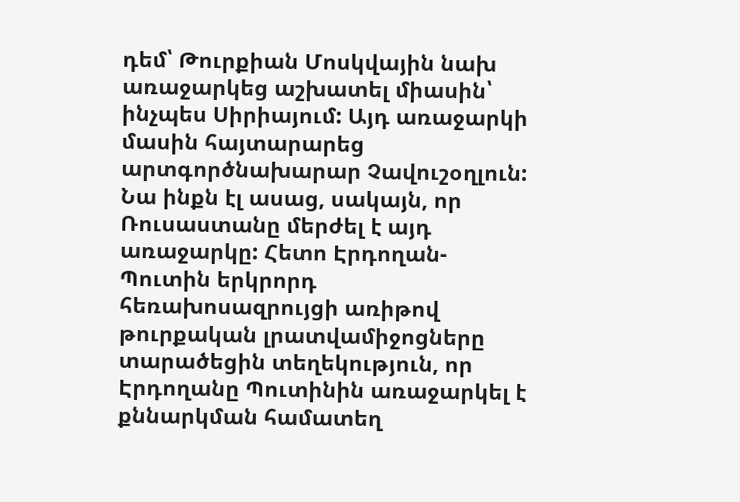դեմ՝ Թուրքիան Մոսկվային նախ առաջարկեց աշխատել միասին՝ ինչպես Սիրիայում: Այդ առաջարկի մասին հայտարարեց արտգործնախարար Չավուշօղլուն: Նա ինքն էլ ասաց, սակայն, որ Ռուսաստանը մերժել է այդ առաջարկը: Հետո Էրդողան-Պուտին երկրորդ հեռախոսազրույցի առիթով թուրքական լրատվամիջոցները տարածեցին տեղեկություն, որ Էրդողանը Պուտինին առաջարկել է քննարկման համատեղ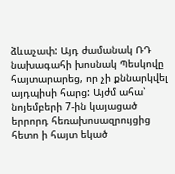ձևաչափ: Այդ ժամանակ ՌԴ նախագահի խոսնակ Պեսկովը հայտարարեց, որ չի քննարկվել այդպիսի հարց: Այժմ ահա՝ նոյեմբերի 7-ին կայացած երրորդ հեռախոսազրույցից հետո ի հայտ եկած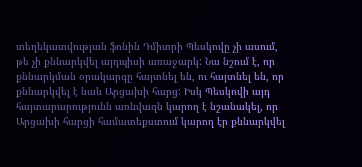տեղեկատվության ֆոնին Դմիտրի Պեսկովը չի ասում, թե չի քննարկվել այդպիսի առաջարկ: Նա նշում է, որ քննարկման օրակարգը հայտնել են, ու հայտնել են, որ քննարկվել է նաև Արցախի հարց: Իսկ Պեսկովի այդ հայտարարությունն առնվազն կարող է նշանակել, որ Արցախի հարցի համատեքստում կարող էր քննարկվել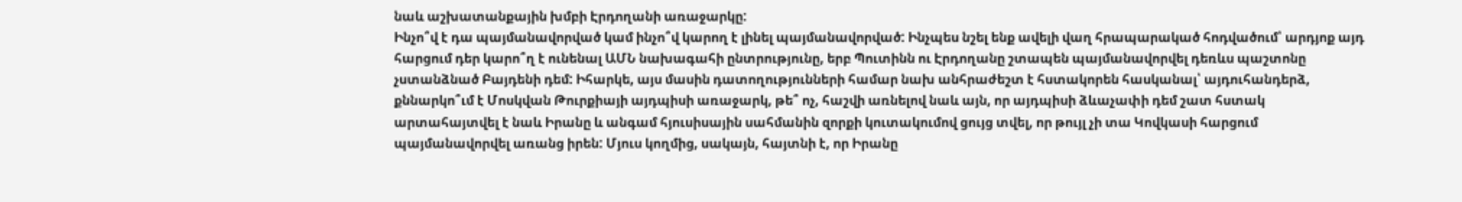նաև աշխատանքային խմբի Էրդողանի առաջարկը:
Ինչո՞վ է դա պայմանավորված կամ ինչո՞վ կարող է լինել պայմանավորված: Ինչպես նշել ենք ավելի վաղ հրապարակած հոդվածում՝ արդյոք այդ հարցում դեր կարո՞ղ է ունենալ ԱՄՆ նախագահի ընտրությունը, երբ Պուտինն ու Էրդողանը շտապեն պայմանավորվել դեռևս պաշտոնը չստանձնած Բայդենի դեմ: Իհարկե, այս մասին դատողությունների համար նախ անհրաժեշտ է հստակորեն հասկանալ՝ այդուհանդերձ, քննարկո՞ւմ է Մոսկվան Թուրքիայի այդպիսի առաջարկ, թե՞ ոչ, հաշվի առնելով նաև այն, որ այդպիսի ձևաչափի դեմ շատ հստակ արտահայտվել է նաև Իրանը և անգամ հյուսիսային սահմանին զորքի կուտակումով ցույց տվել, որ թույլ չի տա Կովկասի հարցում պայմանավորվել առանց իրեն: Մյուս կողմից, սակայն, հայտնի է, որ Իրանը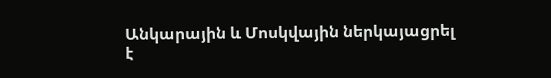Անկարային և Մոսկվային ներկայացրել է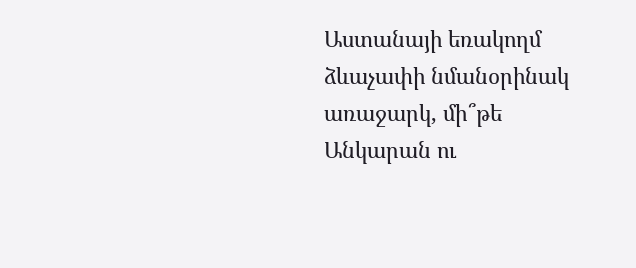Աստանայի եռակողմ ձևաչափի նմանօրինակ առաջարկ, մի՞թե Անկարան ու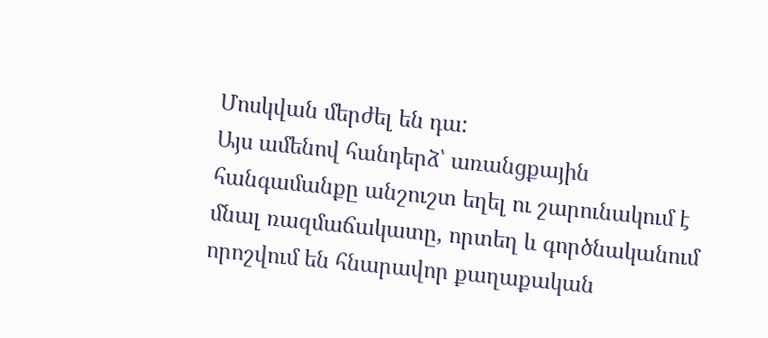Մոսկվան մերժել են դա:
Այս ամենով հանդերձ՝ առանցքային հանգամանքը անշուշտ եղել ու շարունակում է մնալ ռազմաճակատը, որտեղ և գործնականում որոշվում են հնարավոր քաղաքական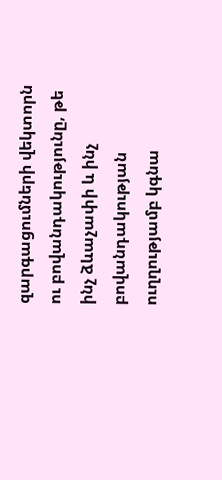զարգացումների վեկտորն ու բովանդակությունը, թե ինչ ձևաչափի և ինչ բովանդակության ուղղությամբ կգնա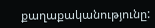քաղաքականությունը: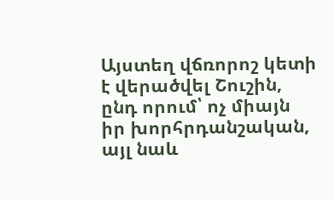Այստեղ վճռորոշ կետի է վերածվել Շուշին, ընդ որում՝ ոչ միայն իր խորհրդանշական, այլ նաև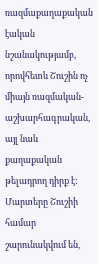ռազմաքաղաքական էական նշանակությամբ, որովհետև Շուշին ոչ միայն ռազմական-աշխարհագրական, այլ նաև քաղաքական թելադրող դիրք է: Մարտերը Շուշիի համար շարունակվում են,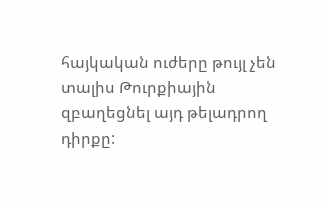հայկական ուժերը թույլ չեն տալիս Թուրքիային զբաղեցնել այդ թելադրող դիրքը: